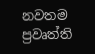නවතම ප්‍රවෘත්ති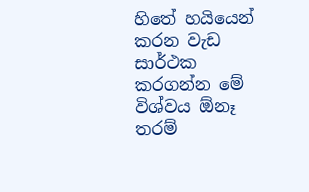හිතේ හයියෙන් කරන වැඩ සාර්ථක කරගන්න මේ විශ්වය ඕනෑ තරම්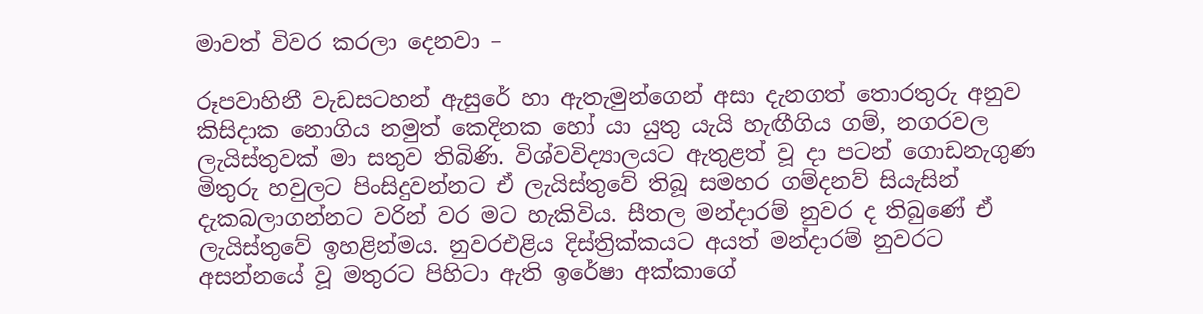මාවත් විවර කරලා දෙනවා –

රූපවාහිනී වැඩසටහන් ඇසුරේ හා ඇතැමුන්ගෙන් අසා දැනගත් තොරතුරු අනුව
කිසිදාක නොගිය නමුත් කෙදිනක හෝ යා යුතු යැයි හැඟීගිය ගම්, නගරවල
ලැයිස්තුවක් මා සතුව තිබිණි. විශ්වවිද්‍යාලයට ඇතුළත් වූ දා පටන් ගොඩනැගුණ
මිතුරු හවුලට පිංසිදුවන්නට ඒ ලැයිස්තුවේ තිබූ සමහර ගම්දනව් සියැසින්
දැකබලාගන්නට වරින් වර මට හැකිවිය. සීතල මන්දාරම් නුවර ද තිබුණේ ඒ
ලැයිස්තුවේ ඉහළින්මය. නුවරඑළිය දිස්ත්‍රික්කයට අයත් මන්දාරම් නුවරට
අසන්නයේ වූ මතුරට පිහිටා ඇති ඉරේෂා අක්කාගේ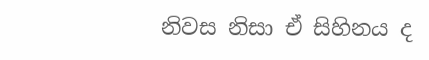නිවස නිසා ඒ සිහිනය ද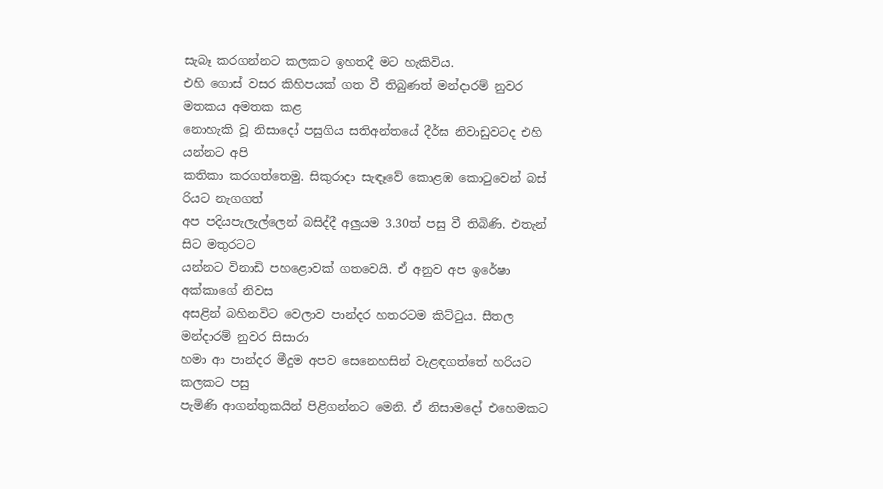සැබෑ කරගන්නට කලකට ඉහතදී මට හැකිවිය.
එහි ගොස් වසර කිහිපයක් ගත වී තිබුණත් මන්දාරම් නුවර මතකය අමතක කළ
නොහැකි වූ නිසාදෝ පසුගිය සතිඅන්තයේ දීර්ඝ නිවාඩුවටද එහි යන්නට අපි
කතිකා කරගත්තෙමු. සිකුරාදා සැඳෑවේ කොළඹ කොටුවෙන් බස් රියට නැගගත්
අප පදියපැලැල්ලෙන් බසිද්දී අලුයම 3.30ත් පසු වී තිබිණි. එතැන් සිට මතුරටට
යන්නට විනාඩි පහළොවක් ගතවෙයි. ඒ අනුව අප ඉරේෂා අක්කාගේ නිවස
අසළින් බහිනවිට වෙලාව පාන්දර හතරටම කිට්ටුය. සීතල මන්දාරම් නුවර සිසාරා
හමා ආ පාන්දර මීදුම අපව සෙනෙහසින් වැළඳගත්තේ හරියට කලකට පසු
පැමිණි ආගන්තුකයින් පිළිගන්නට මෙනි. ඒ නිසාමදෝ එහෙමකට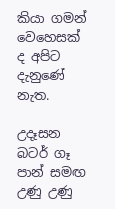කියා ගමන්
වෙහෙසක් ද අපිට දැනුණේ නැත.

උදෑසන බටර් ගෑ පාන් සමඟ උණු උණු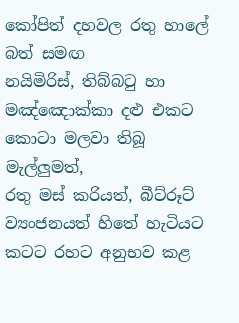කෝපිත් දහවල රතු හාලේ බත් සමඟ
නයිමිරිස්, තිබ්බටු හා මඤ්ඤොක්කා දළු එකට කොටා මලවා තිබූ මැල්ලුමත්,
රතු මස් කරියත්, බීට්රූට් ව්‍යංජනයත් හිතේ හැටියට කටට රහට අනුභව කළ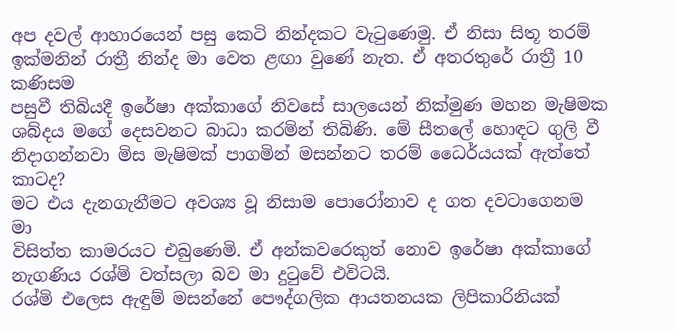අප දවල් ආහාරයෙන් පසු කෙටි නින්දකට වැටුණෙමු. ඒ නිසා සිතූ තරම්
ඉක්මනින් රාත්‍රී නින්ද මා වෙත ළඟා වුණේ නැත. ඒ අතරතුරේ රාත්‍රී 10 කණිසම
පසුවී තිබියදී ඉරේෂා අක්කාගේ නිවසේ සාලයෙන් නික්මුණ මහන මැෂිමක
ශබ්දය මගේ දෙසවනට බාධා කරමින් තිබිණි. මේ සීතලේ හොඳට ගුලි වී
නිදාගන්නවා මිස මැෂිමක් පාගමින් මසන්නට තරම් ධෛර්යයක් ඇත්තේ කාටද?
මට එය දැනගැනීමට අවශ්‍ය වූ නිසාම පොරෝනාව ද ගත දවටාගෙනම මා
විසිත්ත කාමරයට එබුණෙමි. ඒ අන්කවරෙකුත් නොව ඉරේෂා අක්කාගේ
නැගණිය රශ්මි වත්සලා බව මා දුටුවේ එවිටයි.
රශ්මි එලෙස ඇඳුම් මසන්නේ පෞද්ගලික ආයතනයක ලිපිකාරිනියක්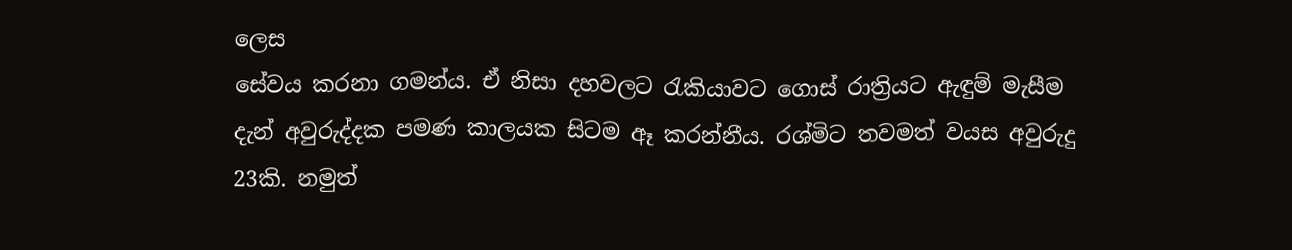ලෙස
සේවය කරනා ගමන්ය. ඒ නිසා දහවලට රැකියාවට ගොස් රාත්‍රියට ඇඳුම් මැසීම
දැන් අවුරුද්දක පමණ කාලයක සිටම ඈ කරන්නීය. රශ්මිට තවමත් වයස අවුරුදු
23කි. නමුත්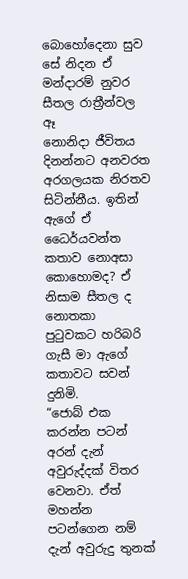බොහෝදෙනා සුව සේ නිදන ඒ මන්දාරම් නුවර සීතල රාත්‍රීන්වල ඈ
නොනිදා ජීවිතය දිනන්නට අනවරත අරගලයක නිරතව සිටින්නීය. ඉතින් ඇගේ ඒ
ධෛර්යවන්ත කතාව නොඅසා කොහොමද? ඒ නිසාම සීතල ද නොතකා
පුටුවකට හරිබරි ගැසී මා ඇගේ කතාවට සවන් දුනිමි.
“ජොබ් එක කරන්න පටන් අරන් දැන් අවුරුද්දක් විතර වෙනවා. ඒත් මහන්න
පටන්ගෙන නම් දැන් අවුරුදු තුනක්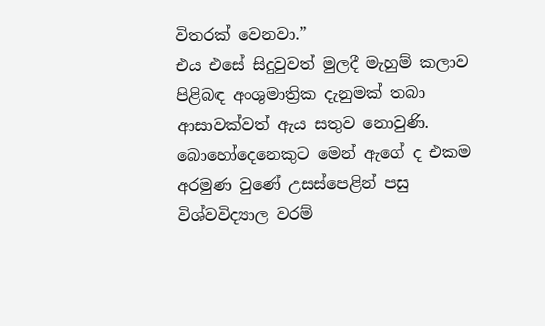විතරක් වෙනවා.”
එය එසේ සිදුවුවත් මුලදී මැහුම් කලාව පිළිබඳ අංශුමාත්‍රික දැනුමක් තබා
ආසාවක්වත් ඇය සතුව නොවුණි. බොහෝදෙනෙකුට මෙන් ඇගේ ද එකම
අරමුණ වුණේ උසස්පෙළින් පසු විශ්වවිද්‍යාල වරම්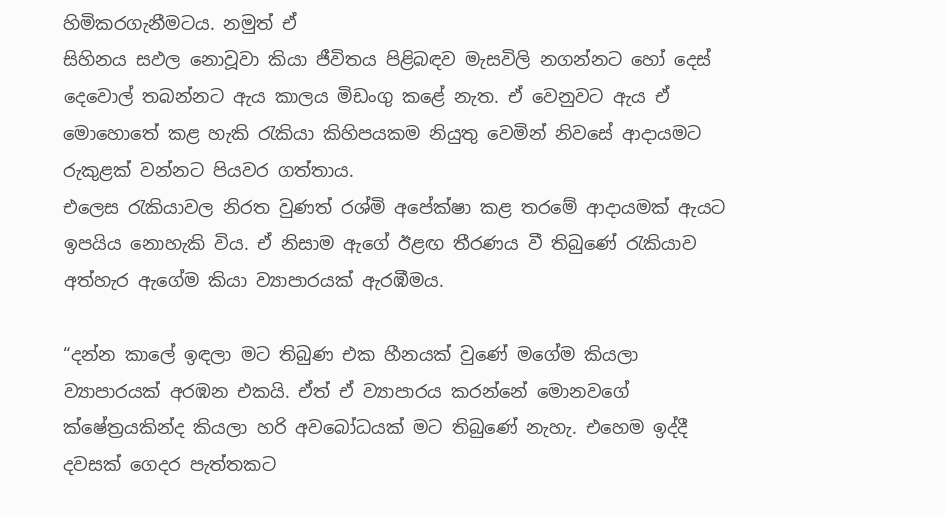හිමිකරගැනීමටය. නමුත් ඒ
සිහිනය සඵල නොවූවා කියා ජීවිතය පිළිබඳව මැසවිලි නගන්නට හෝ දෙස්
දෙවොල් තබන්නට ඇය කාලය මිඩංගු කළේ නැත. ඒ වෙනුවට ඇය ඒ
මොහොතේ කළ හැකි රැකියා කිහිපයකම නියුතු වෙමින් නිවසේ ආදායමට
රුකුළක් වන්නට පියවර ගත්තාය.
එලෙස රැකියාවල නිරත වුණත් රශ්මි අපේක්ෂා කළ තරමේ ආදායමක් ඇයට
ඉපයිය නොහැකි විය. ඒ නිසාම ඇගේ ඊළඟ තීරණය වී තිබුණේ රැකියාව
අත්හැර ඇගේම කියා ව්‍යාපාරයක් ඇරඹීමය.

“දන්න කාලේ ඉඳලා මට තිබුණ එක හීනයක් වුණේ මගේම කියලා
ව්‍යාපාරයක් අරඹන එකයි. ඒත් ඒ ව්‍යාපාරය කරන්නේ මොනවගේ
ක්ෂේත්‍රයකින්ද කියලා හරි අවබෝධයක් මට තිබුණේ නැහැ. එහෙම ඉද්දී
දවසක් ගෙදර පැත්තකට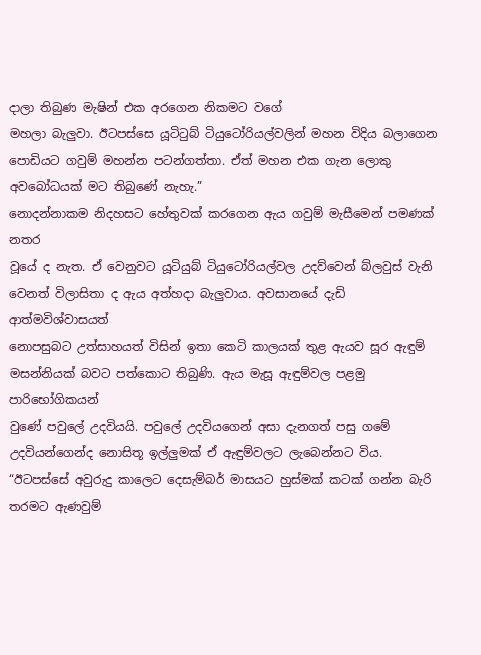දාලා තිබුණ මැෂින් එක අරගෙන නිකමට වගේ
මහලා බැලුවා. ඊටපස්සෙ යූටිටුබ් ටියුටෝරියල්වලින් මහන විදිය බලාගෙන
පොඩියට ගවුම් මහන්න පටන්ගත්තා. ඒත් මහන එක ගැන ලොකු
අවබෝධයක් මට තිබුණේ නැහැ.”
නොදන්නාකම නිදහසට හේතුවක් කරගෙන ඇය ගවුම් මැසීමෙන් පමණක් නතර
වූයේ ද නැත. ඒ වෙනුවට යූටියුබ් ටියුටෝරියල්වල උදව්වෙන් බ්ලවුස් වැනි
වෙනත් විලාසිතා ද ඇය අත්හදා බැලුවාය. අවසානයේ දැඩි ආත්මවිශ්වාසයත්
නොපසුබට උත්සාහයත් විසින් ඉතා කෙටි කාලයක් තුළ ඇයව සූර ඇඳුම්
මසන්නියක් බවට පත්කොට තිබුණි. ඇය මැසූ ඇඳුම්වල පළමු පාරිභෝගිකයන්
වුණේ පවුලේ උදවියයි. පවුලේ උදවියගෙන් අසා දැනගත් පසු ගමේ
උදවියන්ගෙන්ද නොසිතූ ඉල්ලුමක් ඒ ඇඳුම්වලට ලැබෙන්නට විය.
“ඊටපස්සේ අවුරුදු කාලෙට දෙසැම්බර් මාසයට හුස්මක් කටක් ගන්න බැරි
තරමට ඇණවුම්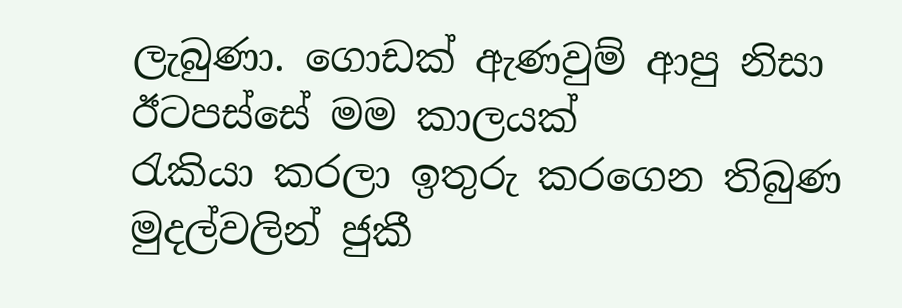ලැබුණා. ගොඩක් ඇණවුම් ආපු නිසා ඊටපස්සේ මම කාලයක්
රැකියා කරලා ඉතුරු කරගෙන තිබුණ මුදල්වලින් ජුකී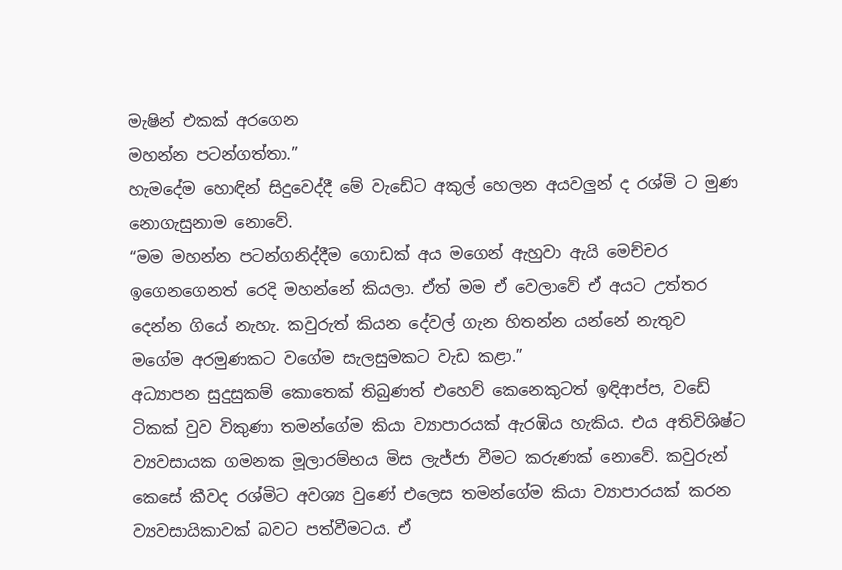මැෂින් එකක් අරගෙන
මහන්න පටන්ගත්තා.”
හැමදේම හොඳින් සිදුවෙද්දී මේ වැඩේට අකුල් හෙලන අයවලුන් ද රශ්මි ට මුණ
නොගැසුනාම නොවේ.
“මම මහන්න පටන්ගනිද්දීම ගොඩක් අය මගෙන් ඇහුවා ඇයි මෙච්චර
ඉගෙනගෙනත් රෙදි මහන්නේ කියලා. ඒත් මම ඒ වෙලාවේ ඒ අයට උත්තර
දෙන්න ගියේ නැහැ. කවුරුත් කියන දේවල් ගැන හිතන්න යන්නේ නැතුව
මගේම අරමුණකට වගේම සැලසුමකට වැඩ කළා.”
අධ්‍යාපන සුදුසුකම් කොතෙක් තිබුණත් එහෙව් කෙනෙකුටත් ඉඳිආප්ප, වඩේ
ටිකක් වුව විකුණා තමන්ගේම කියා ව්‍යාපාරයක් ඇරඹිය හැකිය. එය අතිවිශිෂ්ට
ව්‍යවසායක ගමනක මූලාරම්භය මිස ලැජ්ජා වීමට කරුණක් නොවේ. කවුරුන්
කෙසේ කීවද රශ්මිට අවශ්‍ය වුණේ එලෙස තමන්ගේම කියා ව්‍යාපාරයක් කරන
ව්‍යවසායිකාවක් බවට පත්වීමටය. ඒ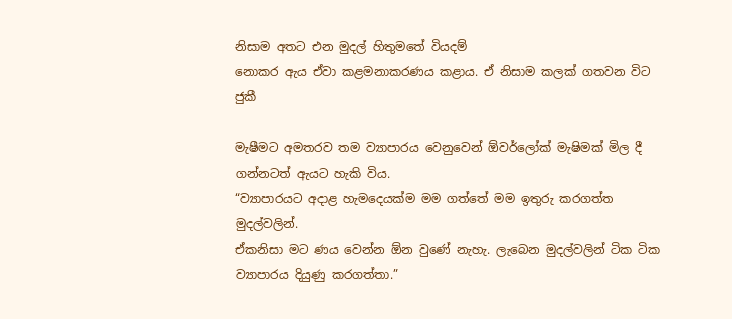නිසාම අතට එන මුදල් හිතුමතේ වියදම්
නොකර ඇය ඒවා කළමනාකරණය කළාය. ඒ නිසාම කලක් ගතවන විට ජුකී

මැෂීමට අමතරව තම ව්‍යාපාරය වෙනුවෙන් ඕවර්ලෝක් මැෂිමක් මිල දී
ගන්නටත් ඇයට හැකි විය.
“ව්‍යාපාරයට අදාළ හැමදෙයක්ම මම ගත්තේ මම ඉතුරු කරගත්ත මුදල්වලින්.
ඒකනිසා මට ණය වෙන්න ඕන වුණේ නැහැ. ලැබෙන මුදල්වලින් ටික ටික
ව්‍යාපාරය දියුණු කරගත්තා.”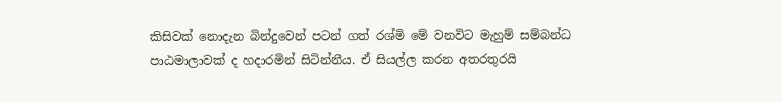කිසිවක් නොදැන බින්දුවෙන් පටන් ගත් රශ්මි මේ වනවිට මැහුම් සම්බන්ධ
පාඨමාලාවක් ද හදාරමින් සිටින්නීය. ඒ සියල්ල කරන අතරතුරයි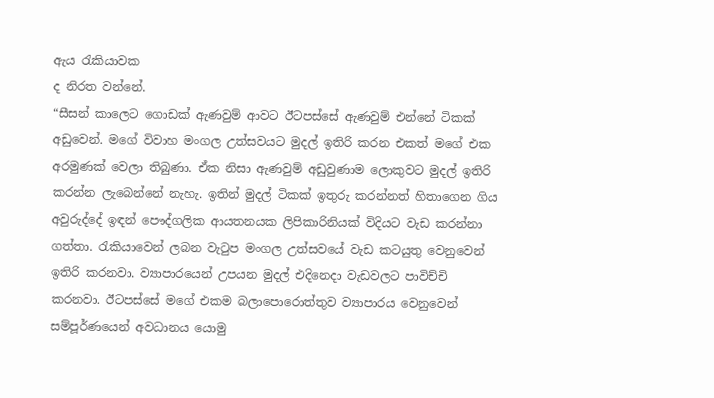ඇය රැකියාවක
ද නිරත වන්නේ.
“සීසන් කාලෙට ගොඩක් ඇණවුම් ආවට ඊටපස්සේ ඇණවුම් එන්නේ ටිකක්
අඩුවෙන්. මගේ විවාහ මංගල උත්සවයට මුදල් ඉතිරි කරන එකත් මගේ එක
අරමුණක් වෙලා තිබුණා. ඒක නිසා ඇණවුම් අඩුවුණාම ලොකුවට මුදල් ඉතිරි
කරන්න ලැබෙන්නේ නැහැ. ඉතින් මුදල් ටිකක් ඉතුරු කරන්නත් හිතාගෙන ගිය
අවුරුද්දේ ඉඳන් පෞද්ගලික ආයතනයක ලිපිකාරිනියක් විදියට වැඩ කරන්නා
ගත්තා. රැකියාවෙන් ලබන වැටුප මංගල උත්සවයේ වැඩ කටයුතු වෙනුවෙන්
ඉතිරි කරනවා. ව්‍යාපාරයෙන් උපයන මුදල් එදිනෙදා වැඩවලට පාවිච්චි
කරනවා. ඊටපස්සේ මගේ එකම බලාපොරොත්තුව ව්‍යාපාරය වෙනුවෙන්
සම්පූර්ණයෙන් අවධානය යොමු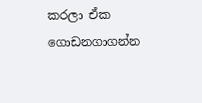කරලා ඒක ගොඩනගාගන්න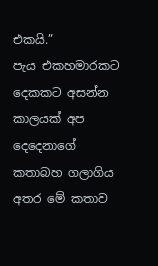එකයි.”
පැය එකහමාරකට දෙකකට අසන්න කාලයක් අප දෙදෙනාගේ කතාබහ ගලාගිය
අතර මේ කතාව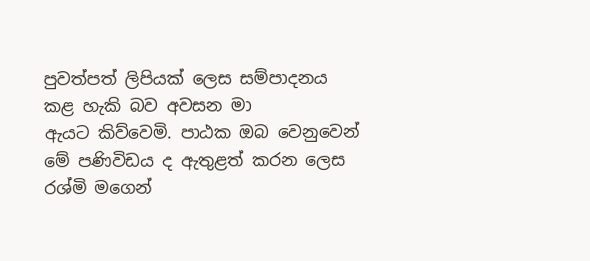පුවත්පත් ලිපියක් ලෙස සම්පාදනය කළ හැකි බව අවසන මා
ඇයට කිව්වෙමි. පාඨක ඔබ වෙනුවෙන් මේ පණිවිඩය ද ඇතුළත් කරන ලෙස
රශ්මි මගෙන්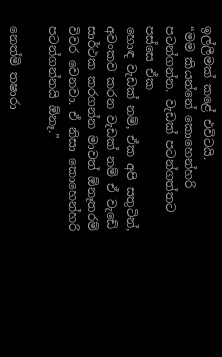ඉල්ලීමක් කළේ එවිටයි.
“මම කියන්නේ කොහෙන්හරි පටන්ගන්න. වැඩක් පටන්ගත්තට පස්සෙ ඒක
හොඳ වැඩක් නම්, ඒක අපි සතුටින්, අවංකව කරන වැඩක් නම් ඒ වැඩේ
සාර්ථක කරගන්න මාවත් ඕනෑතරම් විවර වෙනවා. ඒ නිසා කොහෙන්හරි
පටන්ගන්නයි ඕනෑ.”

නෙත්මි තෂාරා